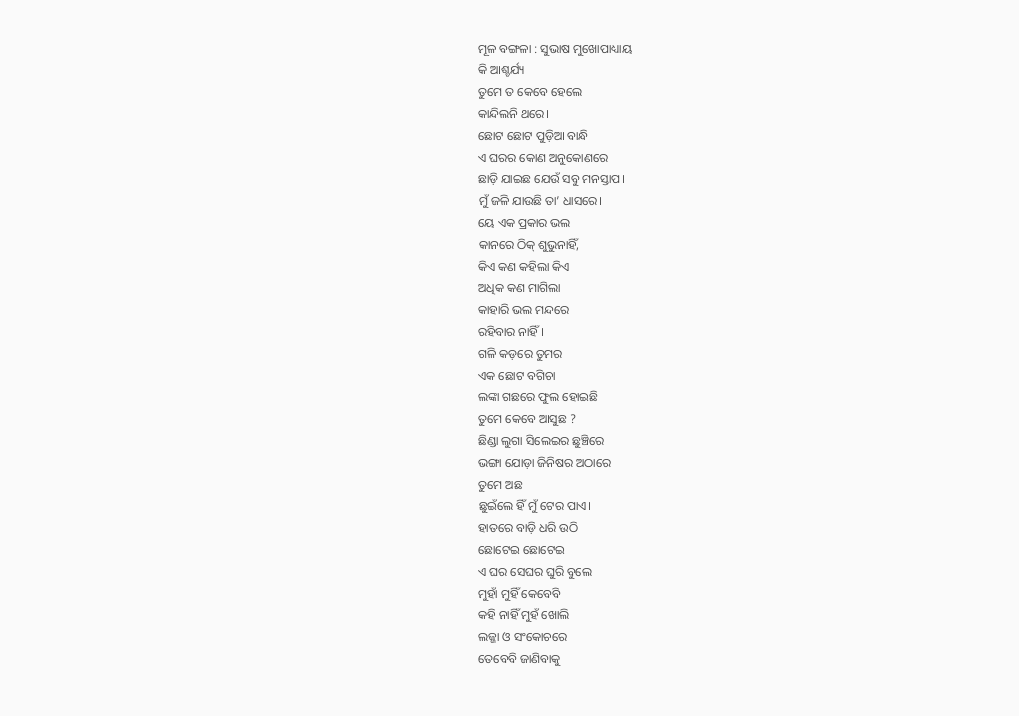ମୂଳ ବଙ୍ଗଳା : ସୁଭାଷ ମୁଖୋପାଧ୍ୟାୟ
କି ଆଶ୍ଚର୍ଯ୍ୟ
ତୁମେ ତ କେବେ ହେଲେ
କାନ୍ଦିଲନି ଥରେ।
ଛୋଟ ଛୋଟ ପୁଡ଼ିଆ ବାନ୍ଧି
ଏ ଘରର କୋଣ ଅନୁକୋଣରେ
ଛାଡ଼ି ଯାଇଛ ଯେଉଁ ସବୁ ମନସ୍ତାପ।
ମୁଁ ଜଳି ଯାଉଛି ତା’ ଧାସରେ।
ୟେ ଏକ ପ୍ରକାର ଭଲ
କାନରେ ଠିକ୍ ଶୁଭୁନାହିଁ,
କିଏ କଣ କହିଲା କିଏ
ଅଧିକ କଣ ମାଗିଲା
କାହାରି ଭଲ ମନ୍ଦରେ
ରହିବାର ନାହିଁ ।
ଗଳି କଡ଼ରେ ତୁମର
ଏକ ଛୋଟ ବଗିଚା
ଲଙ୍କା ଗଛରେ ଫୁଲ ହୋଇଛି
ତୁମେ କେବେ ଆସୁଛ ?
ଛିଣ୍ଡା ଲୁଗା ସିଲେଇର ଛୁଞ୍ଚିରେ
ଭଙ୍ଗା ଯୋଡ଼ା ଜିନିଷର ଅଠାରେ
ତୁମେ ଅଛ
ଛୁଇଁଲେ ହିଁ ମୁଁ ଟେର ପାଏ।
ହାତରେ ବାଡ଼ି ଧରି ଉଠି
ଛୋଟେଇ ଛୋଟେଇ
ଏ ଘର ସେଘର ଘୁରି ବୁଲେ
ମୁହାଁ ମୁହିଁ କେବେବି
କହି ନାହିଁ ମୁହଁ ଖୋଲି
ଲଜ୍ଜା ଓ ସଂକୋଚରେ
ତେବେବି ଜାଣିବାକୁ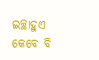ଇଚ୍ଛାହୁଏ
କେବେ ବି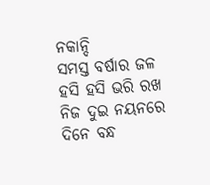ନକାନ୍ଦି
ସମସ୍ତ ବର୍ଷାର ଜଳ
ହସି ହସି ଭରି ରଖ
ନିଜ ଦୁଇ ନୟନରେ
ଦିନେ ବନ୍ଧ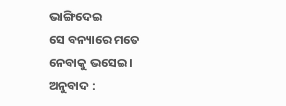ଭାଙ୍ଗିଦେଇ
ସେ ବନ୍ୟାରେ ମତେ
ନେବାକୁ ଭସେଇ ।
ଅନୁବାଦ :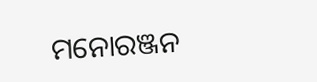ମନୋରଞ୍ଜନ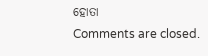ହୋତା
Comments are closed.